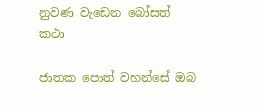නුවණ වැඩෙන බෝසත් කථා

ජාතක පොත් වහන්සේ ඔබ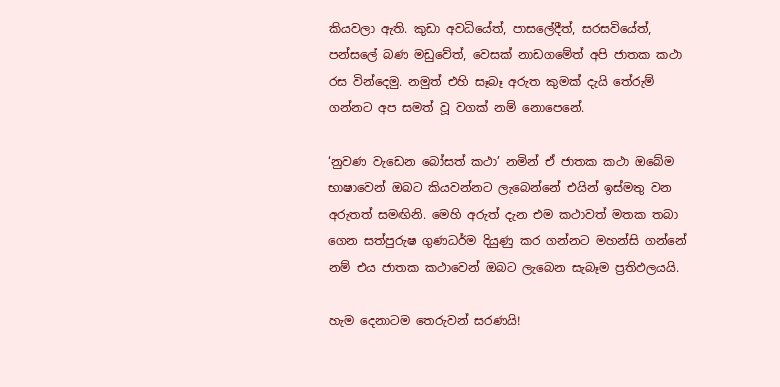කියවලා ඇති. කුඩා අවධියේත්, පාසලේදීත්, සරසවියේත්, පන්සලේ බණ මඩුවේත්, වෙසක් නාඩගමේත් අපි ජාතක කථා රස වින්දෙමු. නමුත් එහි සෑබෑ අරුත කුමක් දැයි තේරුම් ගන්නට අප සමත් වූ වගක් නම් නොපෙනේ.

‘නුවණ වැඩෙන බෝසත් කථා’ නමින් ඒ ජාතක කථා ඔබේම භාෂාවෙන් ඔබට කියවන්නට ලැබෙන්නේ එයින් ඉස්මතු වන අරුතත් සමඟිනි. මෙහි අරුත් දැන එම කථාවත් මතක තබා ගෙන සත්පුරුෂ ගුණධර්ම දියුණු කර ගන්නට මහන්සි ගන්නේ නම් එය ජාතක කථාවෙන් ඔබට ලැබෙන සැබෑම ප්‍රතිඵලයයි.

හැම දෙනාටම තෙරුවන් සරණයි!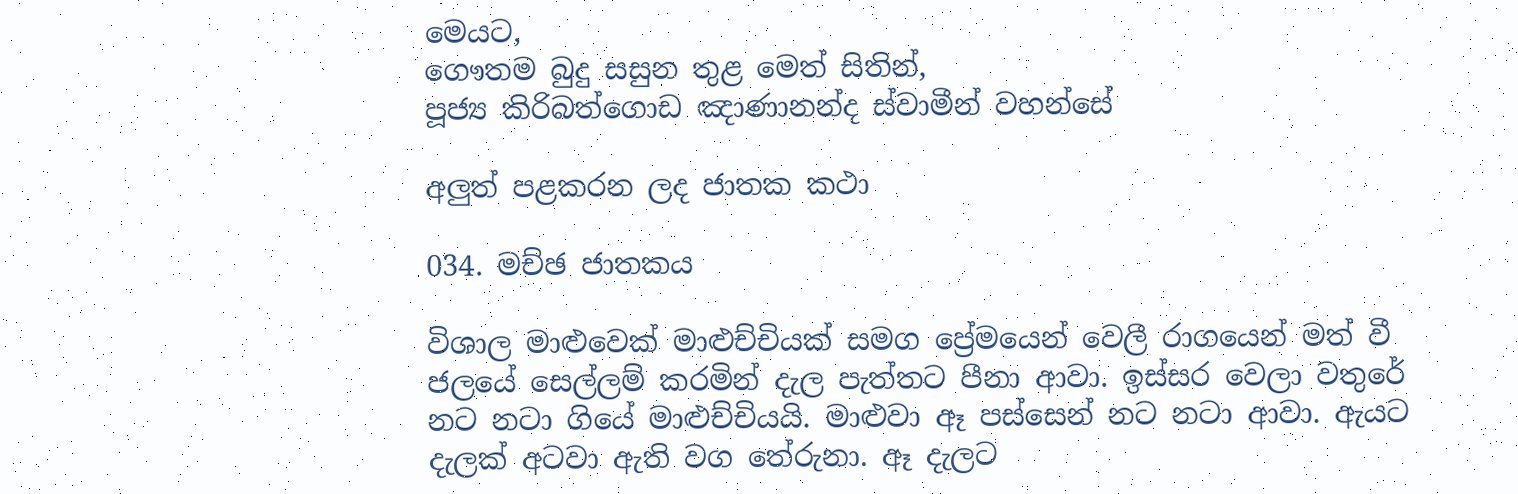මෙයට,
ගෞතම බුදු සසුන තුළ මෙත් සිතින්,
පූජ්‍ය කිරිබත්ගොඩ ඤාණානන්ද ස්වාමීන් වහන්සේ

අලුත් පළකරන ලද ජාතක කථා

034. මච්ඡ ජාතකය

විශාල මාළුවෙක් මාළුච්චියක් සමග ප්‍රේමයෙන් වෙලී රාගයෙන් මත් වී ජලයේ සෙල්ලම් කරමින් දැල පැත්තට පීනා ආවා. ඉස්සර වෙලා වතුරේ නට නටා ගියේ මාළුච්චියයි. මාළුවා ඈ පස්සෙන් නට නටා ආවා. ඇයට දැලක් අටවා ඇති වග තේරුනා. ඈ දැලට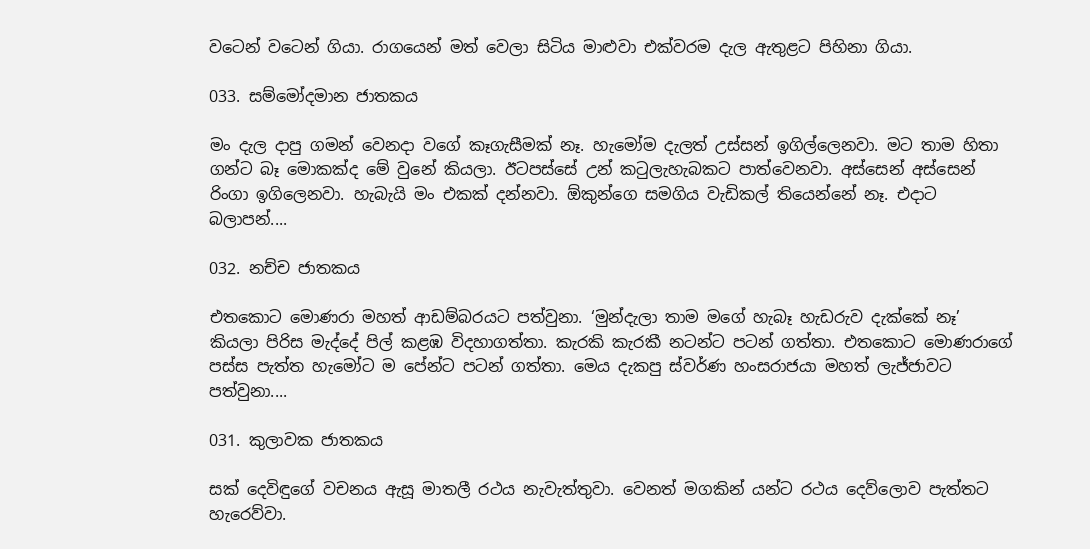වටෙන් වටෙන් ගියා. රාගයෙන් මත් වෙලා සිටිය මාළුවා එක්වරම දැල ඇතුළට පිහිනා ගියා.

033. සම්මෝදමාන ජාතකය

මං දැල දාපු ගමන් වෙනදා වගේ කෑගැසීමක් නෑ. හැමෝම දැලත් උස්සන් ඉගිල්ලෙනවා. මට තාම හිතා ගන්ට බෑ මොකක්ද මේ වුනේ කියලා. ඊටපස්සේ උන් කටුලැහැබකට පාත්වෙනවා. අස්සෙන් අස්සෙන් රිංගා ඉගිලෙනවා. හැබැයි මං එකක් දන්නවා. ඕකුන්ගෙ සමගිය වැඩිකල් තියෙන්නේ නෑ. එදාට බලාපන්....

032. නච්ච ජාතකය

එතකොට මොණරා මහත් ආඩම්බරයට පත්වුනා. ‘මුන්දැලා තාම මගේ හැබෑ හැඩරුව දැක්කේ නෑ’ කියලා පිරිස මැද්දේ පිල් කළඹ විදහාගත්තා. කැරකි කැරකී නටන්ට පටන් ගත්තා. එතකොට මොණරාගේ පස්ස පැත්ත හැමෝට ම පේන්ට පටන් ගත්තා. මෙය දැකපු ස්වර්ණ හංසරාජයා මහත් ලැජ්ජාවට පත්වුනා....

031. කුලාවක ජාතකය

සක් දෙවිඳුගේ වචනය ඇසූ මාතලී රථය නැවැත්තුවා. වෙනත් මගකින් යන්ට රථය දෙව්ලොව පැත්තට හැරෙව්වා.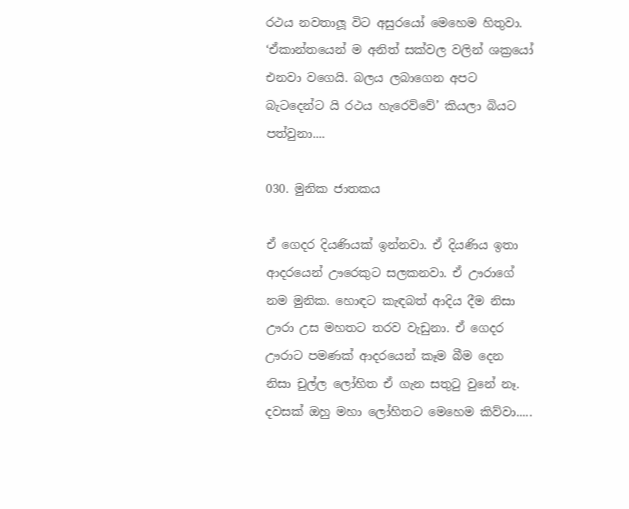රථය නවතාලූ විට අසුරයෝ මෙහෙම හිතුවා. ‘ඒකාන්තයෙන් ම අනිත් සක්වල වලින් ශක්‍රයෝ එනවා වගෙයි. බලය ලබාගෙන අපට බැටදෙන්ට යි රථය හැරෙව්වේ’ කියලා බියට පත්වුනා....

030. මුනික ජාතකය

ඒ ගෙදර දියණියක් ඉන්නවා. ඒ දියණිය ඉතා ආදරයෙන් ඌරෙකුට සලකනවා. ඒ ඌරාගේ නම මුනික. හොඳට කැඳබත් ආදිය දීම නිසා ඌරා උස මහතට තරව වැඩුනා. ඒ ගෙදර ඌරාට පමණක් ආදරයෙන් කෑම බීම දෙන නිසා චුල්ල ලෝහිත ඒ ගැන සතුටු වුනේ නෑ. දවසක් ඔහු මහා ලෝහිතට මෙහෙම කිව්වා.....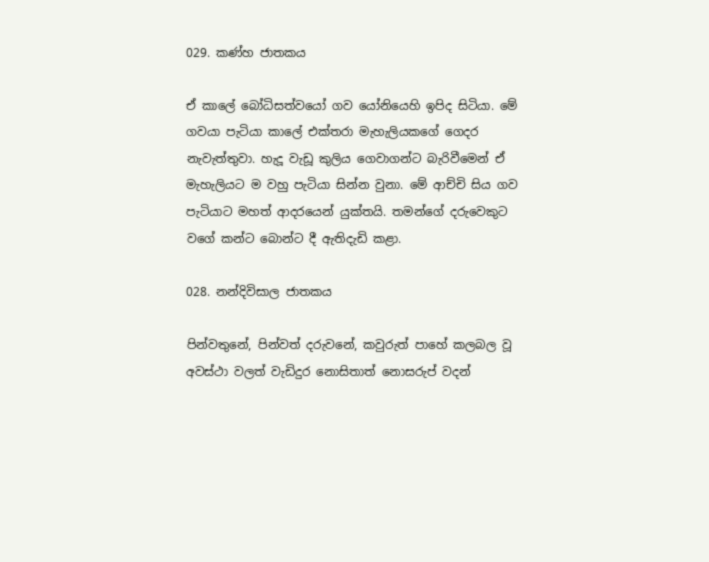029. කණ්හ ජාතකය

ඒ කාලේ බෝධිසත්වයෝ ගව යෝනියෙහි ඉපිද සිටියා. මේ ගවයා පැටියා කාලේ එක්තරා මැහැලියකගේ ගෙදර නැවැත්තුවා. හැදූ වැඩූ කුලිය ගෙවාගන්ට බැරිවීමෙන් ඒ මැහැලියට ම වහු පැටියා සින්න වුනා. මේ ආච්චි සිය ගව පැටියාට මහත් ආදරයෙන් යුක්තයි. තමන්ගේ දරුවෙකුට වගේ කන්ට බොන්ට දී ඇතිදැඩි කළා.

028. නන්දිවිසාල ජාතකය

පින්වතුනේ, පින්වත් දරුවනේ, කවුරුත් පාහේ කලබල වූ අවස්ථා වලත් වැඩිදුර නොසිතාත් නොසරුප් වදන්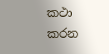කථා කරන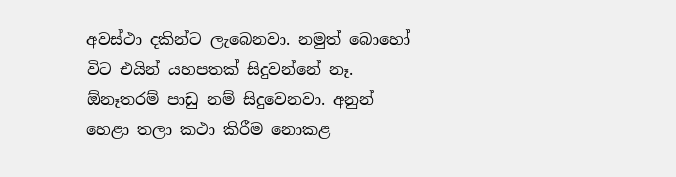අවස්ථා දකින්ට ලැබෙනවා. නමුත් බොහෝ විට එයින් යහපතක් සිදුවන්නේ නෑ. ඕනෑතරම් පාඩු නම් සිදුවෙනවා. අනුන් හෙළා තලා කථා කිරීම නොකළ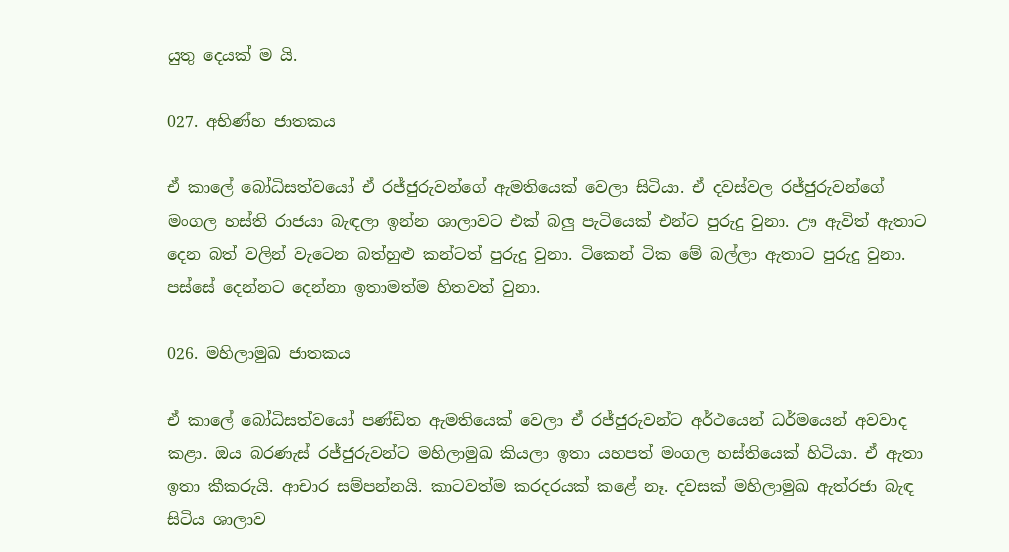යුතු දෙයක් ම යි.

027. අභිණ්හ ජාතකය

ඒ කාලේ බෝධිසත්වයෝ ඒ රජ්ජුරුවන්ගේ ඇමතියෙක් වෙලා සිටියා. ඒ දවස්වල රජ්ජුරුවන්ගේ මංගල හස්ති රාජයා බැඳලා ඉන්න ශාලාවට එක් බලු පැටියෙක් එන්ට පුරුදු වුනා. ඌ ඇවිත් ඇතාට දෙන බත් වලින් වැටෙන බත්හුළු කන්ටත් පුරුදු වුනා. ටිකෙන් ටික මේ බල්ලා ඇතාට පුරුදු වුනා. පස්සේ දෙන්නට දෙන්නා ඉතාමත්ම හිතවත් වුනා.

026. මහිලාමුඛ ජාතකය

ඒ කාලේ බෝධිසත්වයෝ පණ්ඩිත ඇමතියෙක් වෙලා ඒ රජ්ජුරුවන්ට අර්ථයෙන් ධර්මයෙන් අවවාද කළා. ඔය බරණැස් රජ්ජුරුවන්ට මහිලාමුඛ කියලා ඉතා යහපත් මංගල හස්තියෙක් හිටියා. ඒ ඇතා ඉතා කීකරුයි. ආචාර සම්පන්නයි. කාටවත්ම කරදරයක් කළේ නෑ. දවසක් මහිලාමුඛ ඇත්රජා බැඳ සිටිය ශාලාව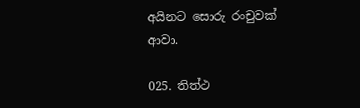අයිනට සොරු රංචුවක් ආවා.

025. තිත්ථ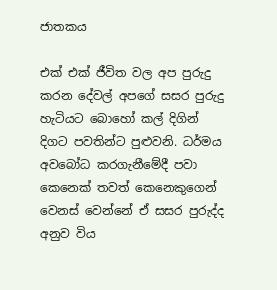ජාතකය

එක් එක් ජීවිත වල අප පුරුදු කරන දේවල් අපගේ සසර පුරුදු හැටියට බොහෝ කල් දිගින් දිගට පවතින්ට පුළුවනි. ධර්මය අවබෝධ කරගැනීමේදී පවා කෙනෙක් තවත් කෙනෙකුගෙන් වෙනස් වෙන්නේ ඒ සසර පුරුද්ද අනුව විය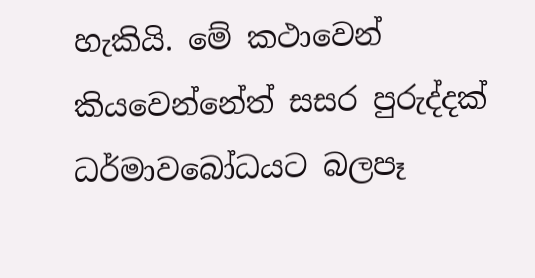හැකියි. මේ කථාවෙන් කියවෙන්නේත් සසර පුරුද්දක් ධර්මාවබෝධයට බලපෑ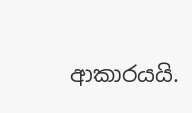ආකාරයයි.